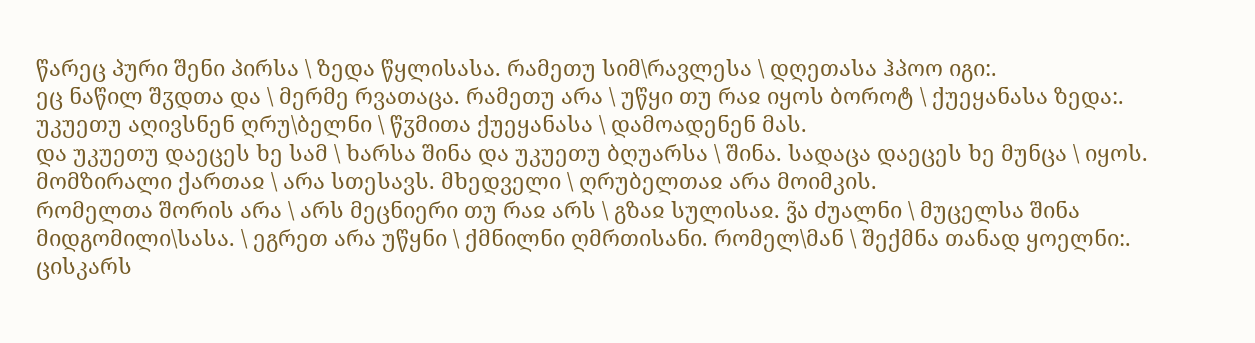წარეც პური შენი პირსა \ ზედა წყლისასა. რამეთუ სიმ\რავლესა \ დღეთასა ჰპოო იგი:.
ეც ნაწილ შჳდთა და \ მერმე რვათაცა. რამეთუ არა \ უწყი თუ რაჲ იყოს ბოროტ \ ქუეყანასა ზედა:.
უკუეთუ აღივსნენ ღრუ\ბელნი \ წჳმითა ქუეყანასა \ დამოადენენ მას.
და უკუეთუ დაეცეს ხე სამ \ ხარსა შინა და უკუეთუ ბღუარსა \ შინა. სადაცა დაეცეს ხე მუნცა \ იყოს.
მომზირალი ქართაჲ \ არა სთესავს. მხედველი \ ღრუბელთაჲ არა მოიმკის.
რომელთა შორის არა \ არს მეცნიერი თუ რაჲ არს \ გზაჲ სულისაჲ. ვ̃ა ძუალნი \ მუცელსა შინა მიდგომილი\სასა. \ ეგრეთ არა უწყნი \ ქმნილნი ღმრთისანი. რომელ\მან \ შექმნა თანად ყოელნი:.
ცისკარს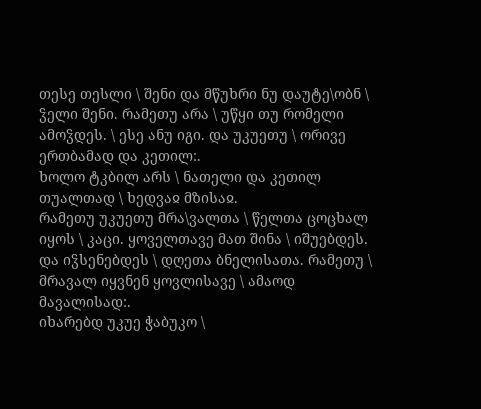თესე თესლი \ შენი და მწუხრი ნუ დაუტე\ობნ \ ჴელი შენი. რამეთუ არა \ უწყი თუ რომელი ამოჴდეს. \ ესე ანუ იგი. და უკუეთუ \ ორივე ერთბამად და კეთილ:.
ხოლო ტკბილ არს \ ნათელი და კეთილ თუალთად \ ხედვაჲ მზისაჲ.
რამეთუ უკუეთუ მრა\ვალთა \ წელთა ცოცხალ იყოს \ კაცი. ყოველთავე მათ შინა \ იშუებდეს. და იჴსენებდეს \ დღეთა ბნელისათა. რამეთუ \ მრავალ იყვნენ ყოვლისავე \ ამაოდ მავალისად:.
იხარებდ უკუე ჭაბუკო \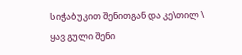სიჭაბუკით შენითგან და კე\თილ \ ყავ გული შენი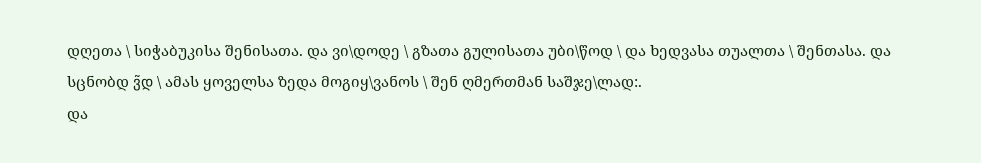დღეთა \ სიჭაბუკისა შენისათა. და ვი\დოდე \ გზათა გულისათა უბი\წოდ \ და ხედვასა თუალთა \ შენთასა. და სცნობდ ვ̃დ \ ამას ყოველსა ზედა მოგიყ\ვანოს \ შენ ღმერთმან საშჯე\ლად:.
და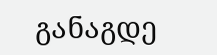განაგდე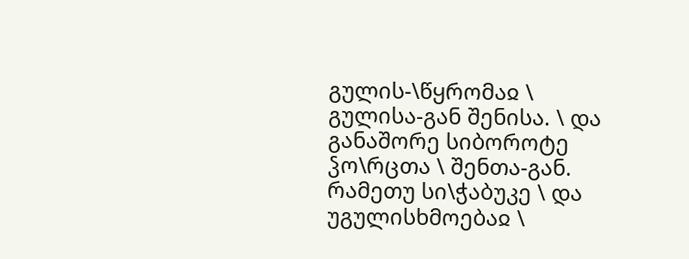გულის-\წყრომაჲ \ გულისა-გან შენისა. \ და განაშორე სიბოროტე ჴო\რცთა \ შენთა-გან. რამეთუ სი\ჭაბუკე \ და უგულისხმოებაჲ \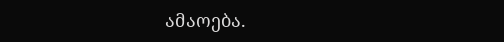ამაოება.